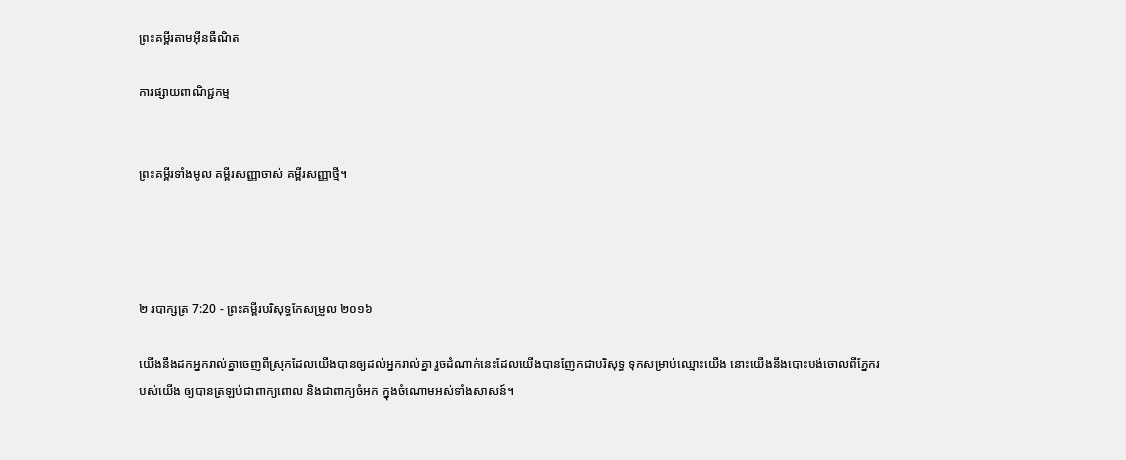ព្រះគម្ពីរតាមអ៊ីនធឺណិត

ការផ្សាយពាណិជ្ជកម្ម


ព្រះគម្ពីរទាំងមូល គម្ពីរសញ្ញាចាស់ គម្ពីរសញ្ញាថ្មី។




២ របា‌ក្សត្រ 7:20 - ព្រះគម្ពីរបរិសុទ្ធកែសម្រួល ២០១៦

យើងនឹងដកអ្នករាល់គ្នាចេញពីស្រុកដែលយើងបានឲ្យដល់អ្នករាល់គ្នា រួចដំណាក់នេះដែលយើងបានញែកជាបរិសុទ្ធ ទុកសម្រាប់ឈ្មោះយើង នោះយើងនឹងបោះ‌បង់ចោលពីភ្នែករបស់យើង ឲ្យបានត្រឡប់ជាពាក្យពោល និងជាពាក្យចំអក ក្នុងចំណោមអស់ទាំងសាសន៍។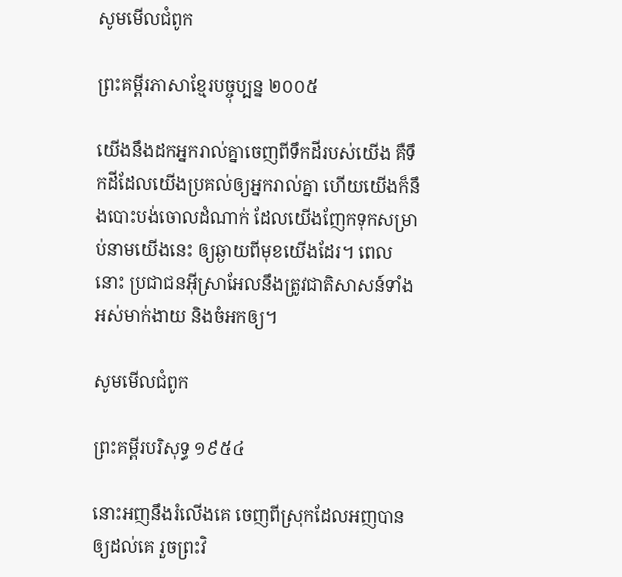សូមមើលជំពូក

ព្រះគម្ពីរភាសាខ្មែរបច្ចុប្បន្ន ២០០៥

យើងនឹងដកអ្នករាល់គ្នាចេញពីទឹកដីរបស់យើង គឺទឹកដីដែលយើងប្រគល់ឲ្យអ្នករាល់គ្នា ហើយយើងក៏នឹងបោះបង់ចោលដំណាក់ ដែលយើងញែកទុកសម្រាប់នាមយើងនេះ ឲ្យឆ្ងាយពីមុខយើងដែរ។ ពេលនោះ ប្រជា‌ជនអ៊ីស្រា‌អែលនឹងត្រូវជាតិសាសន៍ទាំងអស់មាក់‌ងាយ និងចំអកឲ្យ។

សូមមើលជំពូក

ព្រះគម្ពីរបរិសុទ្ធ ១៩៥៤

នោះអញនឹងរំលើងគេ ចេញពីស្រុកដែលអញបានឲ្យដល់គេ រួចព្រះ‌វិ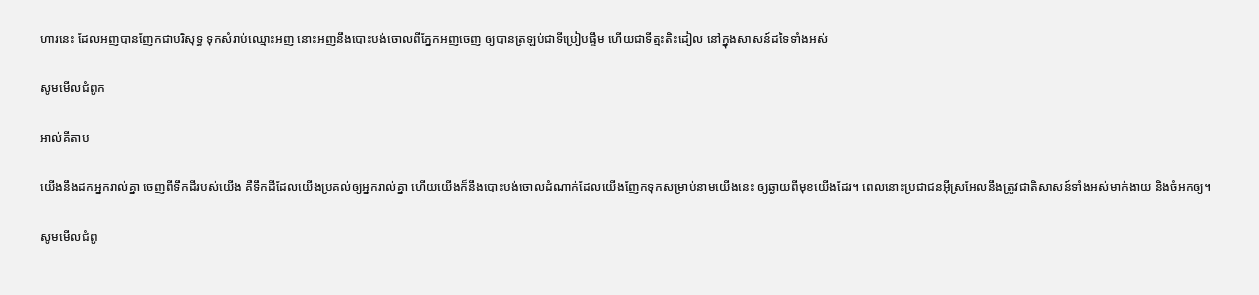ហារនេះ ដែលអញបានញែកជាបរិសុទ្ធ ទុកសំរាប់ឈ្មោះអញ នោះអញនឹងបោះ‌បង់ចោលពីភ្នែកអញចេញ ឲ្យបានត្រឡប់ជាទីប្រៀប‌ផ្ទឹម ហើយជាទីត្មះ‌តិះដៀល នៅក្នុងសាសន៍ដទៃទាំងអស់

សូមមើលជំពូក

អាល់គីតាប

យើងនឹងដកអ្នករាល់គ្នា ចេញពីទឹកដីរបស់យើង គឺទឹកដីដែលយើងប្រគល់ឲ្យអ្នករាល់គ្នា ហើយយើងក៏នឹងបោះបង់ចោលដំណាក់ដែលយើងញែកទុកសម្រាប់នាមយើងនេះ ឲ្យឆ្ងាយពីមុខយើងដែរ។ ពេលនោះប្រជា‌ជនអ៊ីស្រ‌អែលនឹងត្រូវជាតិសាសន៍ទាំងអស់មាក់‌ងាយ និងចំអកឲ្យ។

សូមមើលជំពូ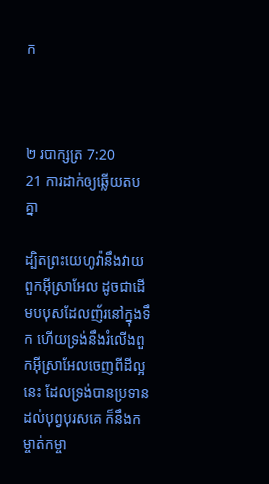ក



២ របា‌ក្សត្រ 7:20
21 ការដាក់ឲ្យឆ្លើយតបគ្នា

ដ្បិតព្រះ‌យេហូវ៉ានឹងវាយពួកអ៊ីស្រា‌អែល ដូចជាដើមបបុសដែលញ័រនៅក្នុងទឹក ហើយទ្រង់នឹងរំលើងពួកអ៊ីស្រា‌អែលចេញពីដីល្អនេះ ដែលទ្រង់បានប្រទានដល់បុព្វ‌បុរសគេ ក៏នឹងកម្ចាត់‌កម្ចា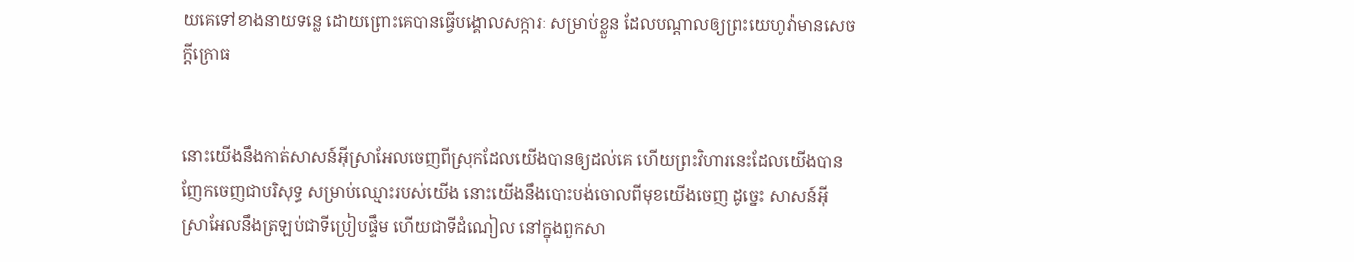យគេទៅខាងនាយទន្លេ ដោយព្រោះគេបានធ្វើបង្គោលសក្ការៈ សម្រាប់ខ្លួន ដែលបណ្ដាលឲ្យព្រះ‌យេហូវ៉ាមានសេចក្ដីក្រោធ


នោះយើងនឹងកាត់សាសន៍អ៊ីស្រា‌អែលចេញពីស្រុកដែលយើងបានឲ្យដល់គេ ហើយព្រះ‌វិហារនេះដែលយើងបានញែកចេញជាបរិសុទ្ធ សម្រាប់ឈ្មោះរបស់យើង នោះយើងនឹងបោះ‌បង់ចោលពីមុខយើងចេញ ដូច្នេះ សាសន៍អ៊ីស្រា‌អែលនឹងត្រឡប់ជាទីប្រៀបផ្ទឹម ហើយជាទីដំណៀល នៅក្នុងពួកសា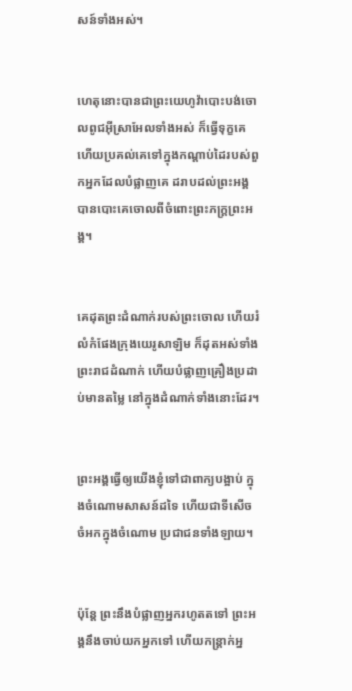សន៍ទាំងអស់។


ហេតុនោះបានជាព្រះ‌យេហូវ៉ាបោះ‌បង់ចោលពូជអ៊ីស្រា‌អែលទាំងអស់ ក៏ធ្វើទុក្ខគេ ហើយប្រគល់គេទៅក្នុងកណ្ដាប់ដៃរបស់ពួកអ្នកដែលបំផ្លាញគេ ដរាបដល់ព្រះ‌អង្គបានបោះគេចោលពីចំពោះព្រះ‌ភក្ត្រព្រះ‌អង្គ។


គេដុតព្រះ‌ដំណាក់របស់ព្រះចោល ហើយរំលំកំផែងក្រុងយេរូ‌សាឡិម ក៏ដុតអស់ទាំងព្រះ‌រាជ‌ដំណាក់ ហើយបំផ្លាញគ្រឿងប្រដាប់មានតម្លៃ នៅក្នុងដំណាក់ទាំងនោះដែរ។


ព្រះ‌អង្គធ្វើឲ្យយើងខ្ញុំទៅជាពាក្យបង្អាប់ ក្នុងចំណោមសាសន៍ដទៃ ហើយជាទីសើចចំអកក្នុងចំណោម ប្រជាជនទាំងឡាយ។


ប៉ុន្តែ ព្រះនឹងបំផ្លាញអ្នករហូតតទៅ ព្រះ‌អង្គនឹងចាប់យកអ្នកទៅ ហើយកន្ត្រាក់អ្ន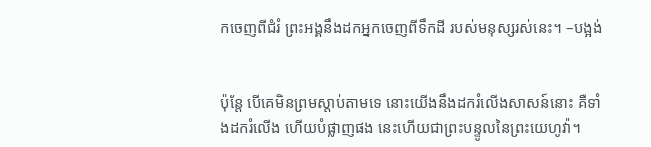កចេញពីជំរំ ព្រះ‌អង្គនឹងដកអ្នកចេញពីទឹកដី របស់មនុស្សរស់នេះ។ –បង្អង់


ប៉ុន្តែ បើគេមិនព្រមស្តាប់តាមទេ នោះយើងនឹងដករំលើងសាសន៍នោះ គឺទាំងដករំលើង ហើយបំផ្លាញផង នេះហើយជាព្រះ‌បន្ទូលនៃព្រះ‌យេហូវ៉ា។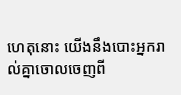ហេតុនោះ យើងនឹងបោះអ្នករាល់គ្នាចោលចេញពី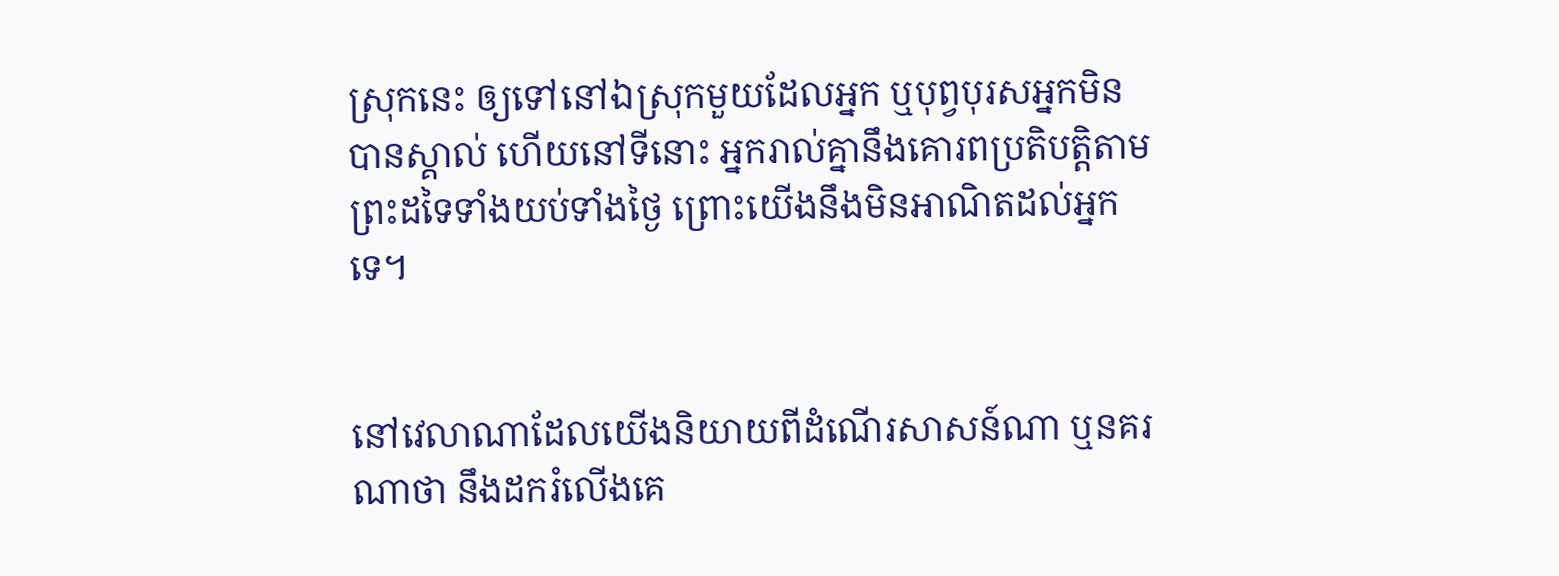ស្រុកនេះ ឲ្យទៅនៅឯស្រុកមួយដែលអ្នក ឬបុព្វ‌បុរសអ្នកមិនបានស្គាល់ ហើយនៅទីនោះ អ្នករាល់គ្នានឹងគោរពប្រតិ‌បត្តិតាមព្រះដទៃទាំងយប់ទាំងថ្ងៃ ព្រោះយើងនឹងមិនអាណិតដល់អ្នកទេ។


នៅវេលាណាដែលយើងនិយាយពីដំណើរសាសន៍ណា ឬនគរណាថា នឹងដករំលើងគេ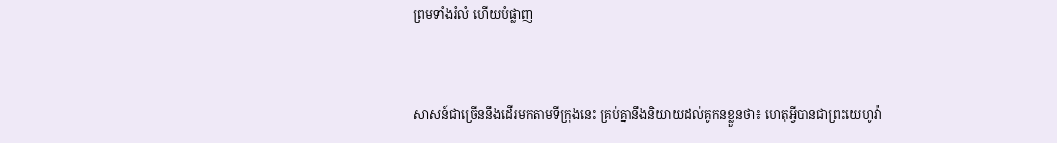ព្រមទាំងរំលំ ហើយបំផ្លាញ


សាសន៍ជាច្រើននឹងដើរមកតាមទីក្រុងនេះ គ្រប់គ្នានឹងនិយាយដល់គូកនខ្លួនថា៖ ហេតុអ្វីបានជាព្រះ‌យេហូវ៉ា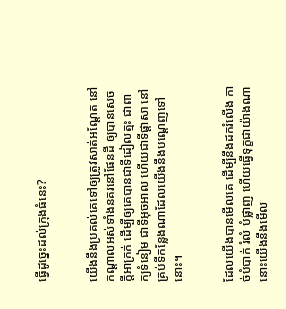ធ្វើដូច្នេះដល់ក្រុងធំនេះ?


យើងនឹងប្រគល់គេទៅឲ្យត្រូវសាត់អណ្តែត នៅកណ្ដាលអស់ទាំងនគរនៅផែនដី ឲ្យបានសេចក្ដីអាក្រក់ ដើម្បីឲ្យគេបានជាទីដៀល‌ត្មះ ជាពាក្យទំនៀម ជាទីអុច‌អាល ហើយជាទីផ្ដាសា នៅគ្រប់ទីកន្លែងណាដែលយើងនឹងបណ្តេញទៅនោះ។


ដែលយើងបានមើលគេ ដើម្បីនឹងដករំលើង កាច់បំបាក់ រំលំ បំផ្លាញ ហើយធ្វើទុក្ខជាយ៉ាងណា នោះយើងនឹងមើល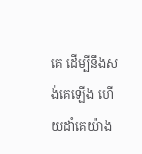គេ ដើម្បីនឹងសង់គេឡើង ហើយដាំគេយ៉ាង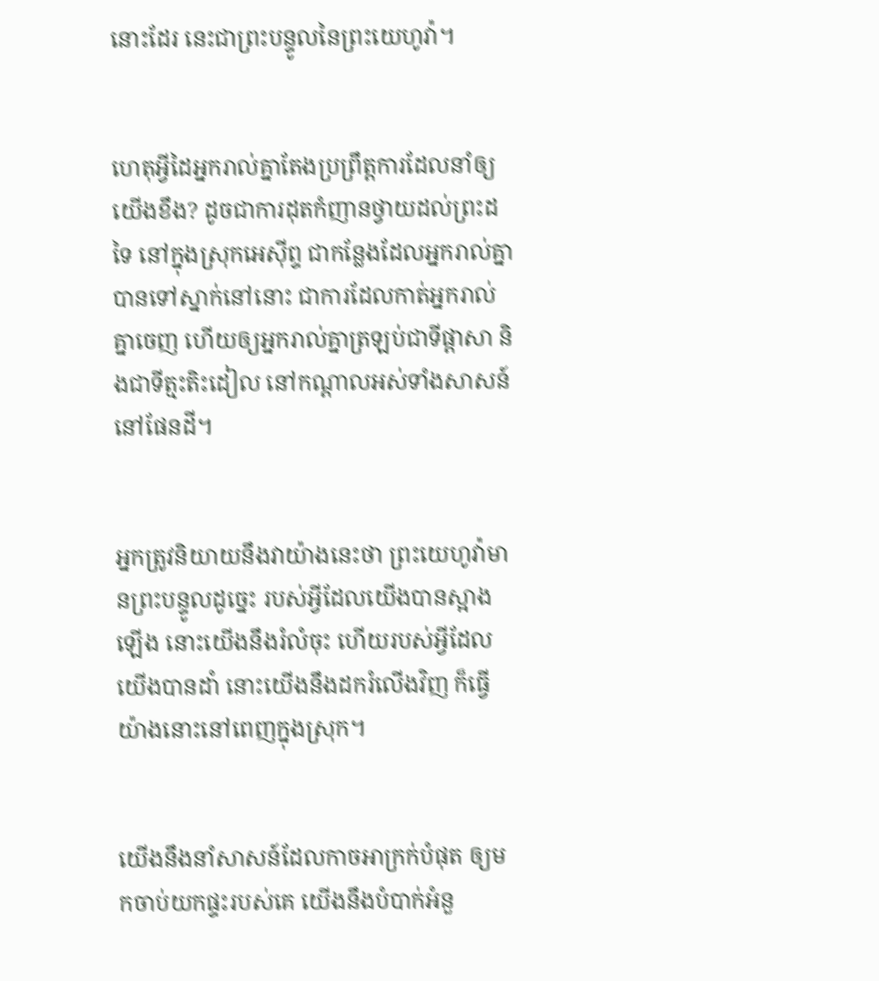នោះដែរ នេះជាព្រះ‌បន្ទូលនៃព្រះ‌យេហូវ៉ា។


ហេតុអ្វីដៃអ្នករាល់គ្នាតែងប្រព្រឹត្តការដែលនាំឲ្យយើងខឹង? ដូចជាការដុតកំញានថ្វាយដល់ព្រះដទៃ នៅក្នុងស្រុកអេស៊ីព្ទ ជាកន្លែងដែលអ្នករាល់គ្នាបានទៅស្នាក់នៅនោះ ជាការដែលកាត់អ្នករាល់គ្នាចេញ ហើយឲ្យអ្នករាល់គ្នាត្រឡប់ជាទីផ្ដាសា និងជាទីត្មះ‌តិះ‌ដៀល នៅកណ្ដាលអស់ទាំងសាសន៍នៅផែនដី។


អ្នកត្រូវនិយាយនឹងវាយ៉ាងនេះថា ព្រះ‌យេហូវ៉ាមានព្រះ‌បន្ទូលដូច្នេះ របស់អ្វីដែលយើងបានស្អាងឡើង នោះយើងនឹងរំលំចុះ ហើយរបស់អ្វីដែលយើងបានដាំ នោះយើងនឹងដករំលើងវិញ ក៏ធ្វើយ៉ាងនោះនៅពេញក្នុងស្រុក។


យើងនឹងនាំសាសន៍ដែលកាចអាក្រក់បំផុត ឲ្យមកចាប់យកផ្ទះរបស់គេ យើងនឹងបំបាក់អំនួ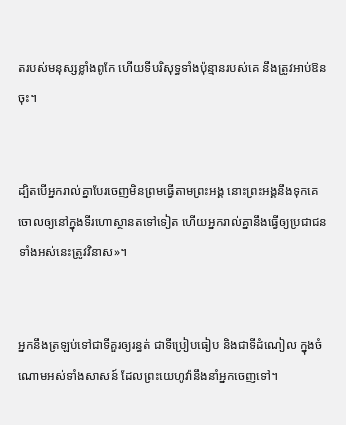តរបស់មនុស្សខ្លាំងពូកែ ហើយទីបរិសុទ្ធទាំងប៉ុន្មានរបស់គេ នឹងត្រូវអាប់‌ឱនចុះ។


ដ្បិតបើអ្នករាល់គ្នាបែរចេញមិនព្រមធ្វើតាមព្រះ‌អង្គ នោះព្រះ‌អង្គនឹងទុកគេចោលឲ្យនៅក្នុងទីរហោ‌ស្ថានតទៅទៀត ហើយអ្នករាល់គ្នានឹងធ្វើឲ្យប្រជាជនទាំងអស់នេះត្រូវវិនាស»។


អ្នកនឹងត្រឡប់ទៅជាទីគួរឲ្យរន្ធត់ ជាទីប្រៀប‌ធៀប និងជាទីដំណៀល ក្នុងចំណោមអស់ទាំងសាសន៍ ដែលព្រះ‌យេហូវ៉ានឹងនាំអ្នកចេញទៅ។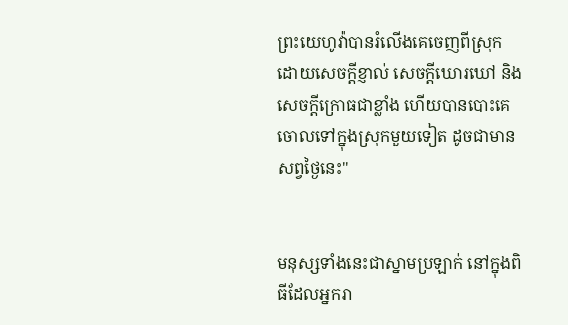ព្រះ‌យេហូវ៉ាបានរំលើងគេចេញពីស្រុក ដោយសេចក្ដី‌ខ្ញាល់ សេចក្ដីឃោរ‌ឃៅ និងសេចក្ដី‌ក្រោធជាខ្លាំង ហើយបានបោះគេចោលទៅក្នុងស្រុកមួយទៀត ដូចជាមានសព្វថ្ងៃនេះ"


មនុស្សទាំងនេះជាស្នាមប្រឡាក់ នៅក្នុងពិធីដែលអ្នករា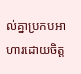ល់គ្នាប្រកបអាហារដោយចិត្ត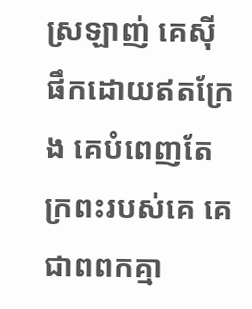ស្រឡាញ់ គេស៊ីផឹកដោយឥតក្រែង គេបំពេញតែក្រពះរបស់គេ គេជាពពកគ្មា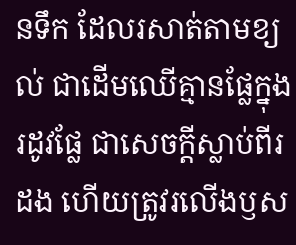នទឹក ដែលរសាត់តាមខ្យល់ ជាដើមឈើគ្មានផ្លែក្នុងរដូវផ្លែ ជាសេចក្ដីស្លាប់ពីរដង ហើយត្រូវរលើងឫស